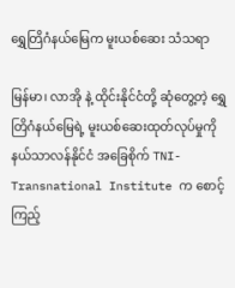ရွှေတြိဂံနယ်မြေက မူးယစ်ဆေး သံသရာ

မြန်မာ၊ လာအို နဲ့ ထိုင်းနိုင်ငံတို့ ဆုံတွေ့တဲ့ ရွှေတြိဂံနယ်မြေရဲ့ မူးယစ်ဆေးထုတ်လုပ်မှုကို နယ်သာလန်နိုင်ငံ အခြေစိုက် TNI-Transnational Institute က စောင့်ကြည့်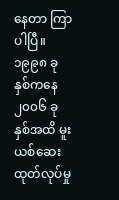နေတာ ကြာပါပြီ။ ၁၉၉၈ ခုနှစ်ကနေ ၂၀၀၆ ခုနှစ်အထိ မူးယစ်ဆေး ထုတ်လုပ်မှု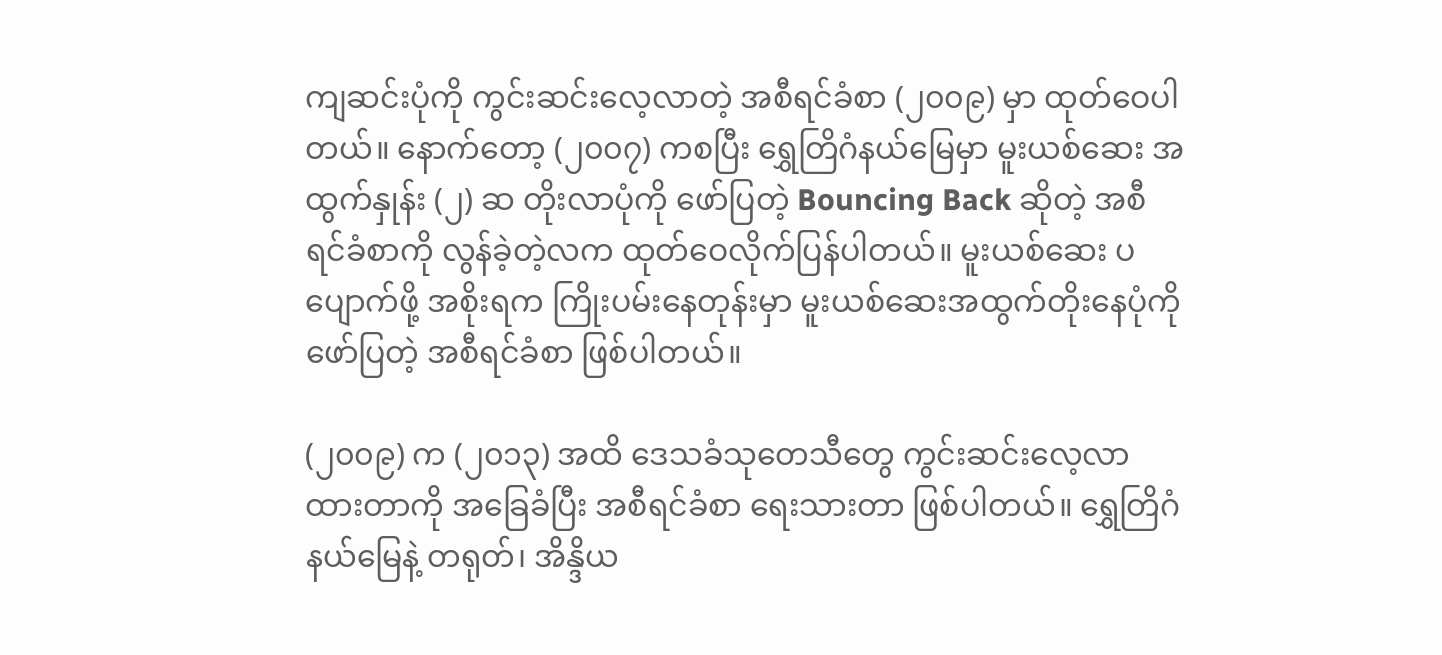ကျဆင်းပုံကို ကွင်းဆင်းလေ့လာတဲ့ အစီရင်ခံစာ (၂၀၀၉) မှာ ထုတ်ဝေပါတယ်။ နောက်တော့ (၂၀၀၇) ကစပြီး ရွှေတြိဂံနယ်မြေမှာ မူးယစ်ဆေး အထွက်နှုန်း (၂) ဆ တိုးလာပုံကို ဖော်ပြတဲ့ Bouncing Back ဆိုတဲ့ အစီရင်ခံစာကို လွန်ခဲ့တဲ့လက ထုတ်ဝေလိုက်ပြန်ပါတယ်။ မူးယစ်ဆေး ပပျောက်ဖို့ အစိုးရက ကြိုးပမ်းနေတုန်းမှာ မူးယစ်ဆေးအထွက်တိုးနေပုံကို ဖော်ပြတဲ့ အစီရင်ခံစာ ဖြစ်ပါတယ်။

(၂၀၀၉) က (၂၀၁၃) အထိ ဒေသခံသုတေသီတွေ ကွင်းဆင်းလေ့လာထားတာကို အခြေခံပြီး အစီရင်ခံစာ ရေးသားတာ ဖြစ်ပါတယ်။ ရွှေတြိဂံနယ်မြေနဲ့ တရုတ်၊ အိန္ဒိယ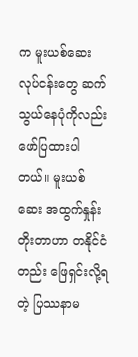က မူးယစ်ဆေးလုပ်ငန်းတွေ ဆက်သွယ်နေပုံကိုလည်း ဖော်ပြထားပါတယ်။ မူးယစ်ဆေး အထွက်နှုန်းတိုးတာဟာ တနိုင်ငံတည်း ဖြေရှင်းလို့ရတဲ့ ပြဿနာမ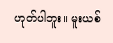ဟုတ်ပါဘူး။ မူးယစ်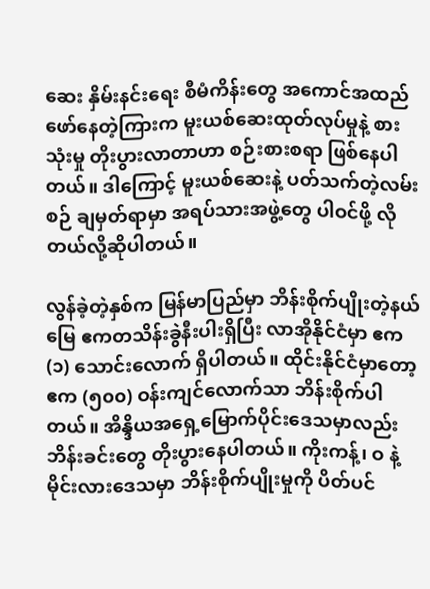ဆေး နှိမ်းနင်းရေး စီမံကိန်းတွေ အကောင်အထည်ဖော်နေတဲ့ကြားက မူးယစ်ဆေးထုတ်လုပ်မှုနဲ့ စားသုံးမှု တိုးပွားလာတာဟာ စဉ်းစားစရာ ဖြစ်နေပါတယ်။ ဒါကြောင့် မူးယစ်ဆေးနဲ့ ပတ်သက်တဲ့လမ်းစဉ် ချမှတ်ရာမှာ အရပ်သားအဖွဲ့တွေ ပါဝင်ဖို့ လိုတယ်လို့ဆိုပါတယ်။

လွန်ခဲ့တဲ့နှစ်က မြန်မာပြည်မှာ ဘိန်းစိုက်ပျိုးတဲ့နယ်မြေ ဧကတသိန်းခွဲနီးပါးရှိပြီး လာအိုနိုင်ငံမှာ ဧက (၁) သောင်းလောက် ရှိပါတယ်။ ထိုင်းနိုင်ငံမှာတော့ ဧက (၅၀၀) ဝန်းကျင်လောက်သာ ဘိန်းစိုက်ပါတယ်။ အိန္ဒိယအရှေ့မြောက်ပိုင်းဒေသမှာလည်း ဘိန်းခင်းတွေ တိုးပွားနေပါတယ်။ ကိုးကန့်၊ ဝ နဲ့ မိုင်းလားဒေသမှာ ဘိန်းစိုက်ပျိုးမှုကို ပိတ်ပင်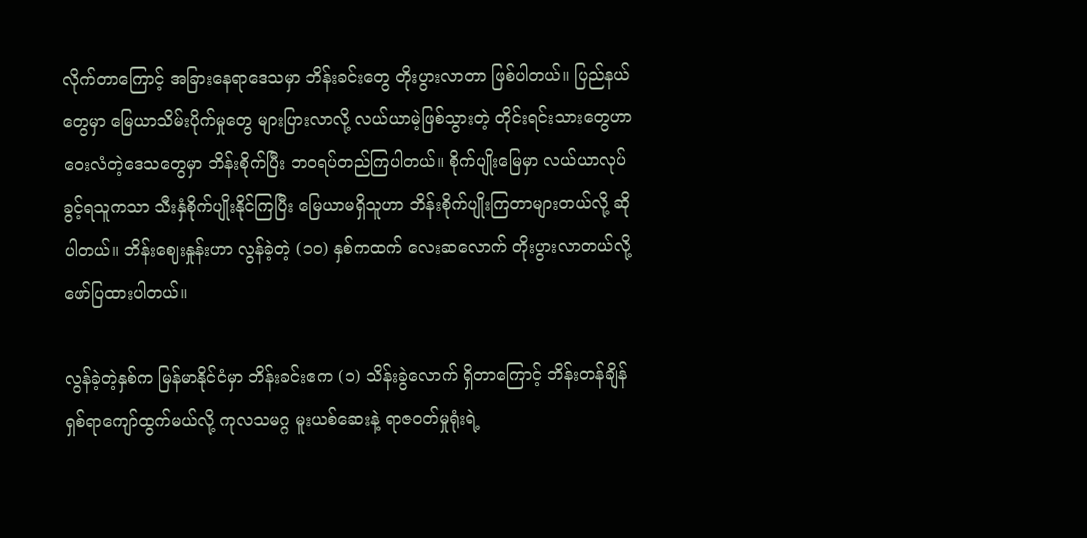လိုက်တာကြောင့် အခြားနေရာဒေသမှာ ဘိန်းခင်းတွေ တိုးပွားလာတာ ဖြစ်ပါတယ်။ ပြည်နယ်တွေမှာ မြေယာသိမ်းပိုက်မှုတွေ များပြားလာလို့ လယ်ယာမဲ့ဖြစ်သွားတဲ့ တိုင်းရင်းသားတွေဟာ ဝေးလံတဲ့ဒေသတွေမှာ ဘိန်းစိုက်ပြီး ဘဝရပ်တည်ကြပါတယ်။ စိုက်ပျိုးမြေမှာ လယ်ယာလုပ်ခွင့်ရသူကသာ သီးနှံစိုက်ပျိုးနိုင်ကြပြီး မြေယာမရှိသူဟာ ဘိန်းစိုက်ပျိုးကြတာများတယ်လို့ ဆိုပါတယ်။ ဘိန်းဈေးနှုန်းဟာ လွန်ခဲ့တဲ့ (၁၀) နှစ်ကထက် လေးဆလောက် တိုးပွားလာတယ်လို့ ဖော်ပြထားပါတယ်။

လွန်ခဲ့တဲ့နှစ်က မြန်မာနိုင်ငံမှာ ဘိန်းခင်းဧက (၁) သိန်းခွဲလောက် ရှိတာကြောင့် ဘိန်းတန်ချိန် ရှစ်ရာကျော်ထွက်မယ်လို့ ကုလသမဂ္ဂ မူးယစ်ဆေးနဲ့ ရာဇဝတ်မှုရုံးရဲ့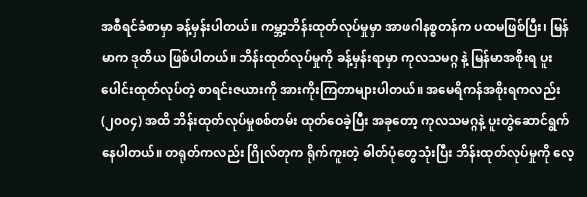အစီရင်ခံစာမှာ ခန့်မှန်းပါတယ်။ ကမ္ဘာ့ဘိန်းထုတ်လုပ်မှုမှာ အာဖဂါနစ္စတန်က ပထမဖြစ်ပြီး၊ မြန်မာက ဒုတိယ ဖြစ်ပါတယ်။ ဘိန်းထုတ်လုပ်မှုကို ခန့်မှန်းရာမှာ ကုလသမဂ္ဂ နဲ့ မြန်မာအစိုးရ ပူးပေါင်းထုတ်လုပ်တဲ့ စာရင်းဇယားကို အားကိုးကြတာများပါတယ်။ အမေရိကန်အစိုးရကလည်း (၂၀၀၄) အထိ ဘိန်းထုတ်လုပ်မှုစစ်တမ်း ထုတ်ဝေခဲ့ပြီး အခုတော့ ကုလသမဂ္ဂနဲ့ ပူးတွဲဆောင်ရွက်နေပါတယ်။ တရုတ်ကလည်း ဂြိုလ်တုက ရိုက်ကူးတဲ့ ဓါတ်ပုံတွေသုံးပြီး ဘိန်းထုတ်လုပ်မှုကို လေ့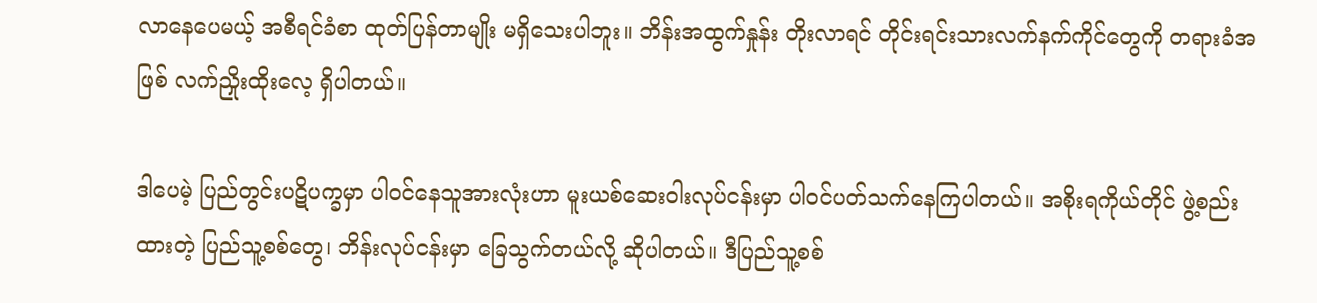လာနေပေမယ့် အစီရင်ခံစာ ထုတ်ပြန်တာမျိုး မရှိသေးပါဘူး။ ဘိန်းအထွက်နှုန်း တိုးလာရင် တိုင်းရင်းသားလက်နက်ကိုင်တွေကို တရားခံအဖြစ် လက်ညှိုးထိုးလေ့ ရှိပါတယ်။

ဒါပေမဲ့ ပြည်တွင်းပဋိပက္ခမှာ ပါဝင်နေသူအားလုံးဟာ မူးယစ်ဆေးဝါးလုပ်ငန်းမှာ ပါဝင်ပတ်သက်နေကြပါတယ်။ အစိုးရကိုယ်တိုင် ဖွဲ့စည်းထားတဲ့ ပြည်သူ့စစ်တွေ၊ ဘိန်းလုပ်ငန်းမှာ ခြေသွက်တယ်လို့ ဆိုပါတယ်။ ဒီပြည်သူ့စစ်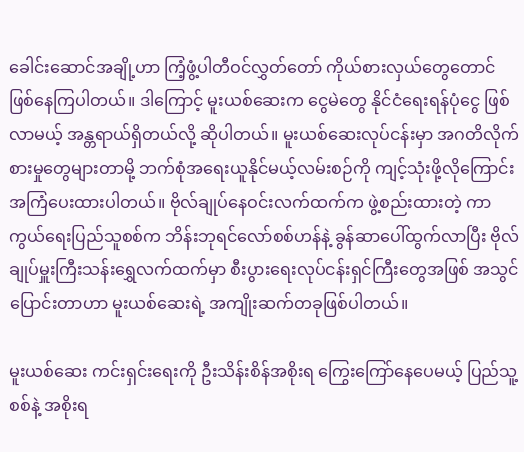ခေါင်းဆောင်အချို့ဟာ ကြံ့ဖွံ့ပါတီဝင်လွှတ်တော် ကိုယ်စားလှယ်တွေတောင် ဖြစ်နေကြပါတယ်။ ဒါကြောင့် မူးယစ်ဆေးက ငွေမဲတွေ နိုင်ငံရေးရန်ပုံငွေ ဖြစ်လာမယ့် အန္တရာယ်ရှိတယ်လို့ ဆိုပါတယ်။ မူးယစ်ဆေးလုပ်ငန်းမှာ အဂတိလိုက်စားမှုတွေများတာမို့ ဘက်စုံအရေးယူနိုင်မယ့်လမ်းစဉ်ကို ကျင့်သုံးဖို့လိုကြောင်း အကြံပေးထားပါတယ်။ ဗိုလ်ချုပ်နေဝင်းလက်ထက်က ဖွဲ့စည်းထားတဲ့ ကာကွယ်ရေးပြည်သူစစ်က ဘိန်းဘုရင်လော်စစ်ဟန်နဲ့ ခွန်ဆာပေါ်ထွက်လာပြီး ဗိုလ်ချုပ်မှူးကြီးသန်းရွှေလက်ထက်မှာ စီးပွားရေးလုပ်ငန်းရှင်ကြီးတွေအဖြစ် အသွင်ပြောင်းတာဟာ မူးယစ်ဆေးရဲ့ အကျိုးဆက်တခုဖြစ်ပါတယ်။

မူးယစ်ဆေး ကင်းရှင်းရေးကို ဦးသိန်းစိန်အစိုးရ ကြွေးကြော်နေပေမယ့် ပြည်သူ့စစ်နဲ့ အစိုးရ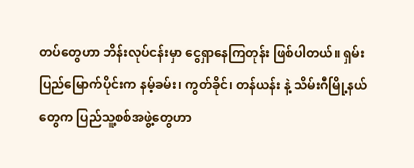တပ်တွေဟာ ဘိန်းလုပ်ငန်းမှာ ငွေရှာနေကြတုန်း ဖြစ်ပါတယ်။ ရှမ်းပြည်မြောက်ပိုင်းက နမ့်ခမ်း၊ ကွတ်ခိုင်၊ တန်ယန်း နဲ့ သိမ်းဂီမြို့နယ်တွေက ပြည်သူ့စစ်အဖွဲ့တွေဟာ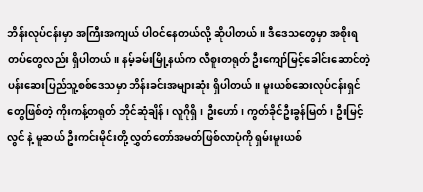ဘိန်းလုပ်ငန်းမှာ အကြီးအကျယ် ပါဝင်နေတယ်လို့ ဆိုပါတယ်။ ဒီဒေသတွေမှာ အစိုးရတပ်တွေလည်း ရှိပါတယ်။ နမ့်ခမ်းမြို့နယ်က လီစူးတရုတ် ဦးကျော်မြင့်ခေါင်းဆောင်တဲ့ ပန်းဆေးပြည်သူ့စစ်ဒေသမှာ ဘိန်းခင်းအများဆုံး ရှိပါတယ်။ မူးယစ်ဆေးလုပ်ငန်းရှင်တွေဖြစ်တဲ့ ကိုးကန့်တရုတ် ဘိုင်ဆုံချိန်၊ လူဂိုရှိ၊ ဦးဟော်၊ ကွတ်ခိုင်ဦးခွန်မြတ်၊ ဦးမြင့်လွင် နဲ့ မူဆယ် ဦးကင်းမိုင်းတို့ လွှတ်တော်အမတ်ဖြစ်လာပုံကို ရှမ်းမူးယစ်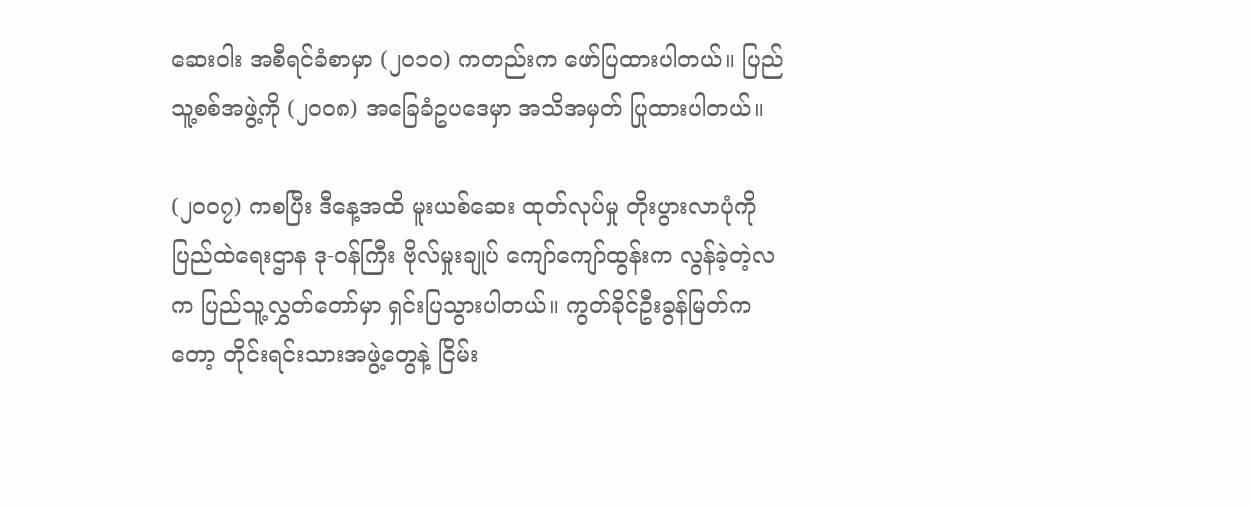ဆေးဝါး အစီရင်ခံစာမှာ (၂၀၁၀) ကတည်းက ဖော်ပြထားပါတယ်။ ပြည်သူ့စစ်အဖွဲ့ကို (၂၀၀၈) အခြေခံဥပဒေမှာ အသိအမှတ် ပြုထားပါတယ်။

(၂၀၀၇) ကစပြီး ဒီနေ့အထိ မူးယစ်ဆေး ထုတ်လုပ်မှု တိုးပွားလာပုံကို ပြည်ထဲရေးဌာန ဒု-ဝန်ကြီး ဗိုလ်မှုးချုပ် ကျော်ကျော်ထွန်းက လွန်ခဲ့တဲ့လက ပြည်သူ့လွှတ်တော်မှာ ရှင်းပြသွားပါတယ်။ ကွတ်ခိုင်ဦးခွန်မြတ်ကတော့ တိုင်းရင်းသားအဖွဲ့တွေနဲ့ ငြိမ်း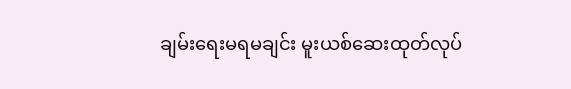ချမ်းရေးမရမချင်း မူးယစ်ဆေးထုတ်လုပ်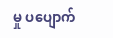မှု ပပျောက်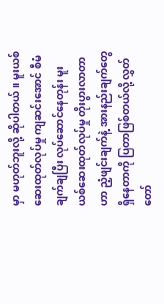မှာ မဟုတ်ဘူးလို့ ဆိုပါတယ်။ မူးယစ်ဆေးထုတ်လုပ်မှု ကျဆင်းအောင် စီမံချက်ချပြီး လုပ်ဆောင်နေတုန်း မူးယစ်ဆေးထုတ်လုပ်မှု တိုးပွားလာတာဟာ ညံ့ဖျင်းချက်နဲ့ အားနည်းချက်တွေ ရှိနေတာကို ပြတာဖြစ်တယ်လို့ လွှတ်တော်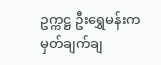ဥက္ကဋ္ဌ ဦးရွှေမန်းက မှတ်ချက်ချ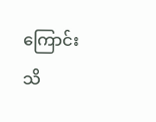ကြောင်း သိ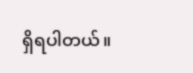ရှိရပါတယ်။